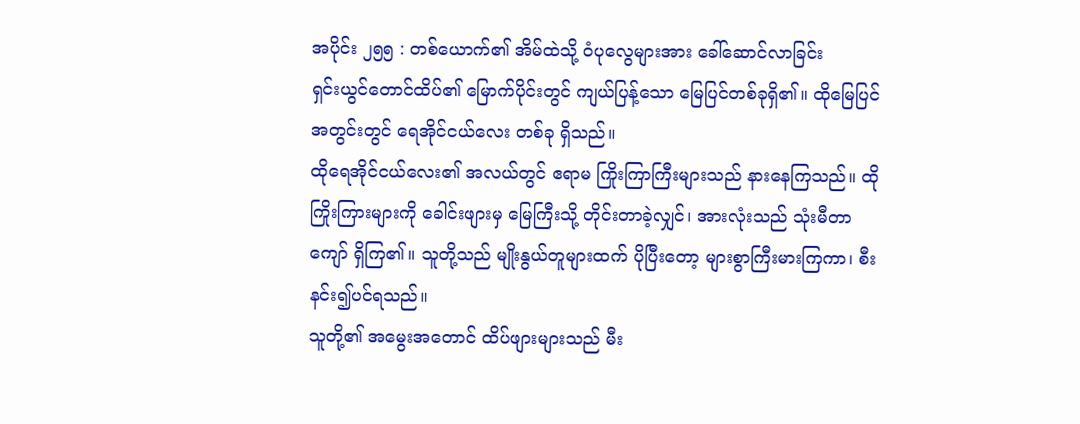အပိုင်း ၂၅၅ : တစ်ယောက်၏ အိမ်ထဲသို့ ဝံပုလွေများအား ခေါ်ဆောင်လာခြင်း
ရှင်းယွင်တောင်ထိပ်၏ မြောက်ပိုင်းတွင် ကျယ်ပြန့်သော မြေပြင်တစ်ခုရှိ၏။ ထိုမြေပြင်အတွင်းတွင် ရေအိုင်ငယ်လေး တစ်ခု ရှိသည်။
ထိုရေအိုင်ငယ်လေး၏ အလယ်တွင် ဧရာမ ကြိုးကြာကြီးများသည် နားနေကြသည်။ ထိုကြိုးကြားများကို ခေါင်းဖျားမှ မြေကြီးသို့ တိုင်းတာခဲ့လျှင်၊ အားလုံးသည် သုံးမီတာကျော် ရှိကြ၏။ သူတို့သည် မျိုးနွယ်တူများထက် ပိုပြီးတော့ များစွာကြီးမားကြကာ၊ စီးနင်း၍ပင်ရသည်။
သူတို့၏ အမွေးအတောင် ထိပ်ဖျားများသည် မီး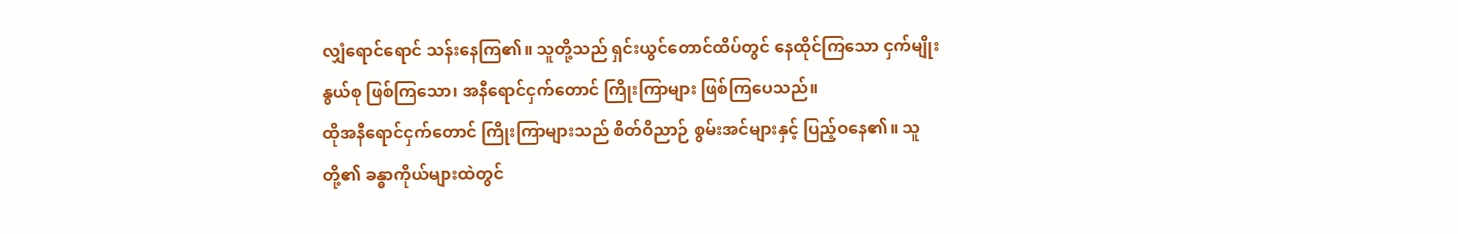လျှံရောင်ရောင် သန်းနေကြ၏။ သူတို့သည် ရှင်းယွင်တောင်ထိပ်တွင် နေထိုင်ကြသော ငှက်မျိုးနွယ်စု ဖြစ်ကြသော၊ အနီရောင်ငှက်တောင် ကြိုးကြာများ ဖြစ်ကြပေသည်။
ထိုအနီရောင်ငှက်တောင် ကြိုးကြာများသည် စိတ်ဝိညာဉ် စွမ်းအင်များနှင့် ပြည့်ဝနေ၏။ သူတို့၏ ခန္ဓာကိုယ်များထဲတွင်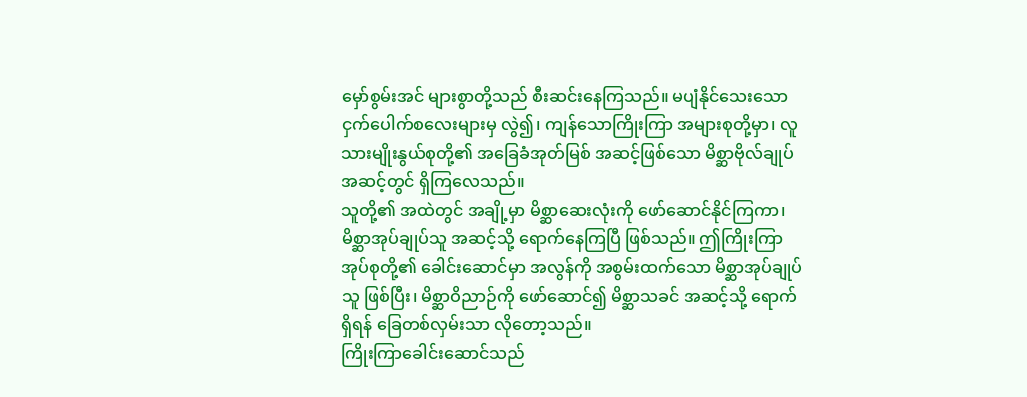မှော်စွမ်းအင် များစွာတို့သည် စီးဆင်းနေကြသည်။ မပျံနိုင်သေးသော ငှက်ပေါက်စလေးများမှ လွဲ၍၊ ကျန်သောကြိုးကြာ အများစုတို့မှာ၊ လူသားမျိုးနွယ်စုတို့၏ အခြေခံအုတ်မြစ် အဆင့်ဖြစ်သော မိစ္ဆာဗိုလ်ချုပ် အဆင့်တွင် ရှိကြလေသည်။
သူတို့၏ အထဲတွင် အချို့မှာ မိစ္ဆာဆေးလုံးကို ဖော်ဆောင်နိုင်ကြကာ၊ မိစ္ဆာအုပ်ချုပ်သူ အဆင့်သို့ ရောက်နေကြပြီ ဖြစ်သည်။ ဤကြိုးကြာအုပ်စုတို့၏ ခေါင်းဆောင်မှာ အလွန်ကို အစွမ်းထက်သော မိစ္ဆာအုပ်ချုပ်သူ ဖြစ်ပြီး၊ မိစ္ဆာဝိညာဉ်ကို ဖော်ဆောင်၍ မိစ္ဆာသခင် အဆင့်သို့ ရောက်ရှိရန် ခြေတစ်လှမ်းသာ လိုတော့သည်။
ကြိုးကြာခေါင်းဆောင်သည်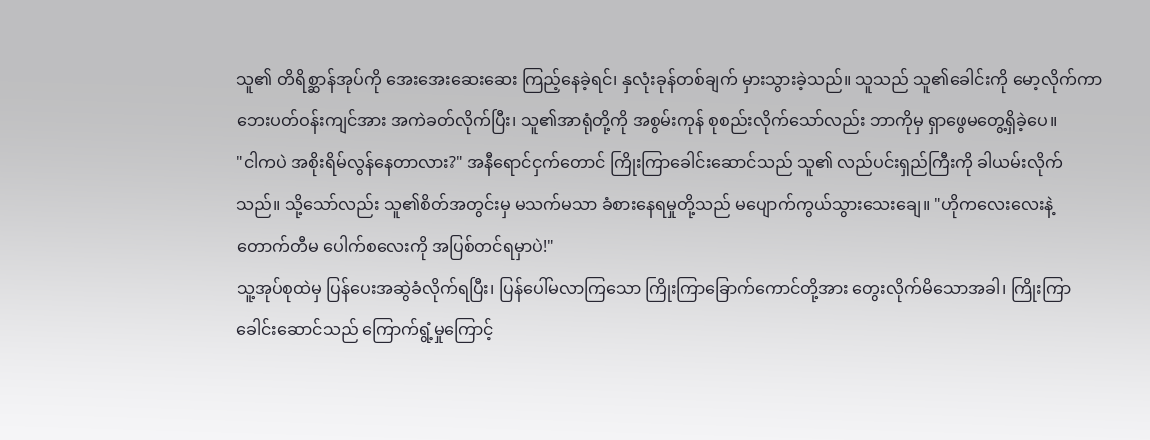သူ၏ တိရိစ္ဆာန်အုပ်ကို အေးအေးဆေးဆေး ကြည့်နေခဲ့ရင်၊ နှလုံးခုန်တစ်ချက် မှားသွားခဲ့သည်။ သူသည် သူ၏ခေါင်းကို မော့လိုက်ကာ ဘေးပတ်ဝန်းကျင်အား အကဲခတ်လိုက်ပြီး၊ သူ၏အာရုံတို့ကို အစွမ်းကုန် စုစည်းလိုက်သော်လည်း ဘာကိုမှ ရှာဖွေမတွေ့ရှိခဲ့ပေ။
"ငါကပဲ အစိုးရိမ်လွန်နေတာလား?" အနီရောင်ငှက်တောင် ကြိုးကြာခေါင်းဆောင်သည် သူ၏ လည်ပင်းရှည်ကြီးကို ခါယမ်းလိုက်သည်။ သို့သော်လည်း သူ၏စိတ်အတွင်းမှ မသက်မသာ ခံစားနေရမှုတို့သည် မပျောက်ကွယ်သွားသေးချေ။ "ဟိုကလေးလေးနဲ့ တောက်တီမ ပေါက်စလေးကို အပြစ်တင်ရမှာပဲ!"
သူ့အုပ်စုထဲမှ ပြန်ပေးအဆွဲခံလိုက်ရပြီး၊ ပြန်ပေါ်မလာကြသော ကြိုးကြာခြောက်ကောင်တို့အား တွေးလိုက်မိသောအခါ၊ ကြိုးကြာခေါင်းဆောင်သည် ကြောက်ရွံ့မှုကြောင့်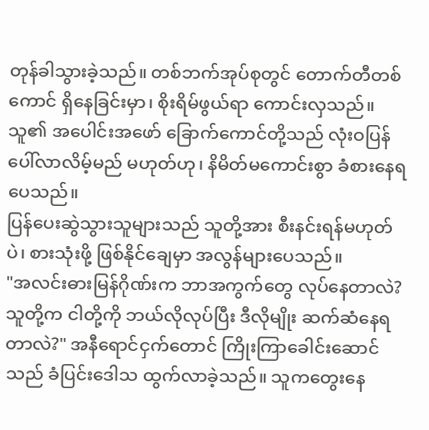တုန်ခါသွားခဲ့သည်။ တစ်ဘက်အုပ်စုတွင် တောက်တီတစ်ကောင် ရှိနေခြင်းမှာ၊ စိုးရိမ်ဖွယ်ရာ ကောင်းလှသည်။ သူ၏ အပေါင်းအဖော် ခြောက်ကောင်တို့သည် လုံးဝပြန်ပေါ်လာလိမ့်မည် မဟုတ်ဟု၊ နိမိတ်မကောင်းစွာ ခံစားနေရပေသည်။
ပြန်ပေးဆွဲသွားသူများသည် သူတို့အား စီးနင်းရန်မဟုတ်ပဲ၊ စားသုံးဖို့ ဖြစ်နိုင်ချေမှာ အလွန်များပေသည်။
"အလင်းဓားမြန်ဂိုဏ်းက ဘာအကွက်တွေ လုပ်နေတာလဲ? သူတို့က ငါတို့ကို ဘယ်လိုလုပ်ပြီး ဒီလိုမျိုး ဆက်ဆံနေရတာလဲ?" အနီရောင်ငှက်တောင် ကြိုးကြာခေါင်းဆောင်သည် ခံပြင်းဒေါသ ထွက်လာခဲ့သည်။ သူကတွေးနေ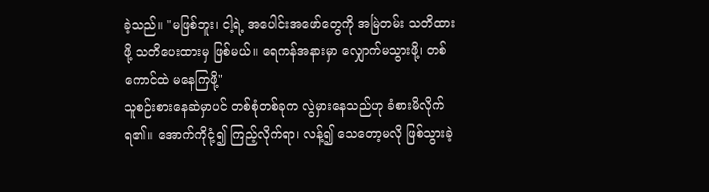ခဲ့သည်။ "မဖြစ်ဘူး၊ ငါ့ရဲ့ အပေါင်းအဖော်တွေကို အမြဲတမ်း သတိထားဖို့ သတိပေးထားမှ ဖြစ်မယ်။ ရေကန်အနားမှာ လျှောက်မသွားဖို့၊ တစ်ကောင်ထဲ မနေကြဖို့"
သူစဉ်းစားနေဆဲမှာပင် တစ်စုံတစ်ခုက လွဲမှားနေသည်ဟု ခံစားမိလိုက်ရ၏။ အောက်ကိုငုံ့၍ ကြည့်လိုက်ရာ၊ လန့်၍ သေတော့မလို ဖြစ်သွားခဲ့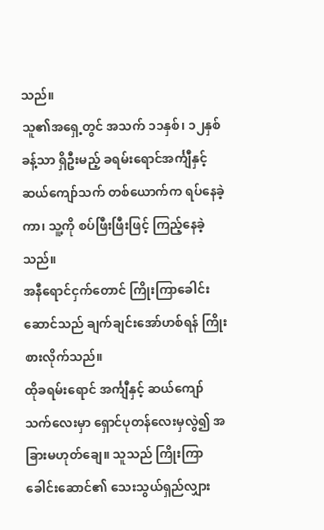သည်။
သူ၏အရှေ့တွင် အသက် ၁၁နှစ်၊ ၁၂နှစ်ခန့်သာ ရှိဦးမည့် ခရမ်းရောင်အင်္ကျီနှင့် ဆယ်ကျော်သက် တစ်ယောက်က ရပ်နေခဲ့ကာ၊ သူ့ကို စပ်ဖြီးဖြီးဖြင့် ကြည့်နေခဲ့သည်။
အနီရောင်ငှက်တောင် ကြိုးကြာခေါင်းဆောင်သည် ချက်ချင်းအော်ဟစ်ရန် ကြိုးစားလိုက်သည်။
ထိုခရမ်းရောင် အင်္ကျီနှင့် ဆယ်ကျော်သက်လေးမှာ ရှောင်ပုတန်လေးမှလွဲ၍ အခြားမဟုတ်ချေ။ သူသည် ကြိုးကြာခေါင်းဆောင်၏ သေးသွယ်ရှည်လျှား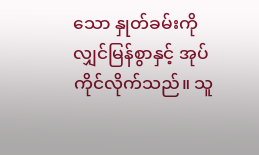သော နှုတ်ခမ်းကို လျှင်မြန်စွာနှင့် အုပ်ကိုင်လိုက်သည်။ သူ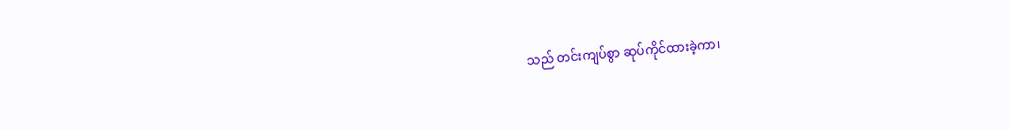သည် တင်းကျပ်စွာ ဆုပ်ကိုင်ထားခဲ့ကာ၊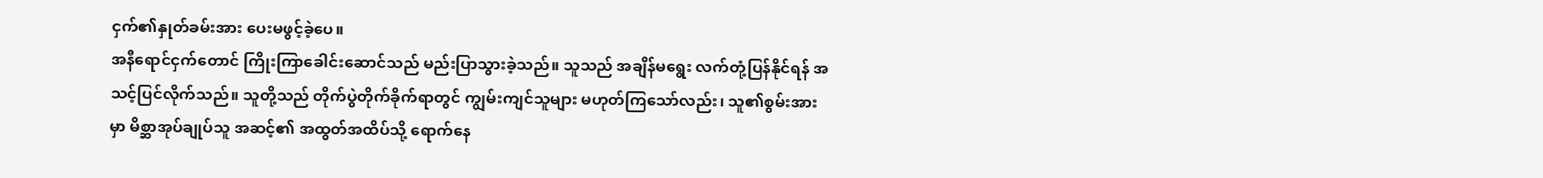ငှက်၏နှုတ်ခမ်းအား ပေးမဖွင့်ခဲ့ပေ။
အနီရောင်ငှက်တောင် ကြိုးကြာခေါင်းဆောင်သည် မည်းပြာသွားခဲ့သည်။ သူသည် အချိန်မရွေး လက်တုံ့ပြန်နိုင်ရန် အသင့်ပြင်လိုက်သည်။ သူတို့သည် တိုက်ပွဲတိုက်ခိုက်ရာတွင် ကျွမ်းကျင်သူများ မဟုတ်ကြသော်လည်း၊ သူ၏စွမ်းအားမှာ မိစ္ဆာအုပ်ချုပ်သူ အဆင့်၏ အထွတ်အထိပ်သို့ ရောက်နေ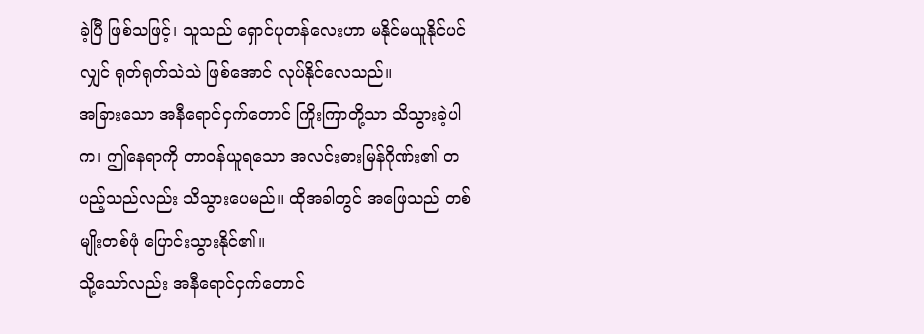ခဲ့ပြီ ဖြစ်သဖြင့်၊ သူသည် ရှောင်ပုတန်လေးဟာ မနိုင်မယူနိုင်ပင်လျှင် ရုတ်ရုတ်သဲသဲ ဖြစ်အောင် လုပ်နိုင်လေသည်။
အခြားသော အနီရောင်ငှက်တောင် ကြိုးကြာတို့သာ သိသွားခဲ့ပါက၊ ဤနေရာကို တာဝန်ယူရသော အလင်းဓားမြန်ဂိုဏ်း၏ တပည့်သည်လည်း သိသွားပေမည်။ ထိုအခါတွင် အဖြေသည် တစ်မျိုးတစ်ဖုံ ပြောင်းသွားနိုင်၏။
သို့သော်လည်း အနီရောင်ငှက်တောင်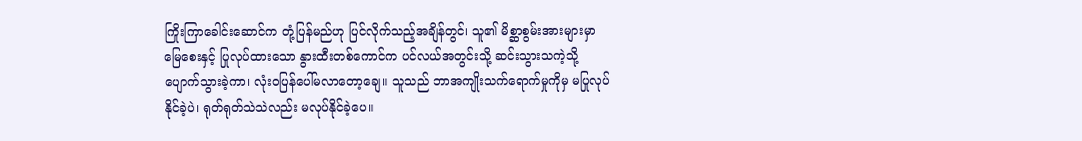ကြိုးကြာခေါင်းဆောင်က တုံ့ပြန်မည်ဟု ပြင်လိုက်သည့်အချိန်တွင်၊ သူ၏ မိစ္ဆာစွမ်းအားများမှာ မြေစေးနှင့် ပြုလုပ်ထားသော နွားထီးတစ်ကောင်က ပင်လယ်အတွင်းသို့ ဆင်းသွားသကဲ့သို့ ပျောက်သွားခဲ့ကာ၊ လုံးဝပြန်ပေါ်မလာတော့ချေ။ သူသည် ဘာအကျိုးသက်ရောက်မှုကိုမှ မပြုလုပ်နိုင်ခဲ့ပဲ၊ ရုတ်ရုတ်သဲသဲလည်း မလုပ်နိုင်ခဲ့ပေ။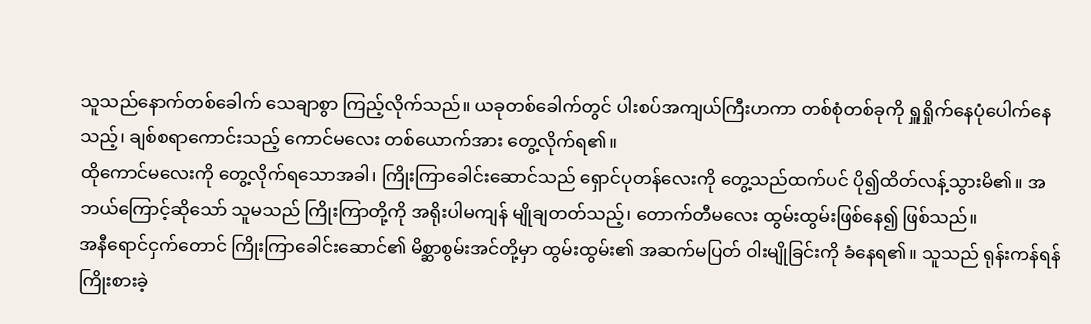သူသည်နောက်တစ်ခေါက် သေချာစွာ ကြည့်လိုက်သည်။ ယခုတစ်ခေါက်တွင် ပါးစပ်အကျယ်ကြီးဟကာ တစ်စုံတစ်ခုကို ရှူရှိုက်နေပုံပေါက်နေသည့်၊ ချစ်စရာကောင်းသည့် ကောင်မလေး တစ်ယောက်အား တွေ့လိုက်ရ၏။
ထိုကောင်မလေးကို တွေ့လိုက်ရသောအခါ၊ ကြိုးကြာခေါင်းဆောင်သည် ရှောင်ပုတန်လေးကို တွေ့သည်ထက်ပင် ပို၍ထိတ်လန့်သွားမိ၏။ အဘယ်ကြောင့်ဆိုသော် သူမသည် ကြိုးကြာတို့ကို အရိုးပါမကျန် မျိုချတတ်သည့်၊ တောက်တီမလေး ထွမ်းထွမ်းဖြစ်နေ၍ ဖြစ်သည်။
အနီရောင်ငှက်တောင် ကြိုးကြာခေါင်းဆောင်၏ မိစ္ဆာစွမ်းအင်တို့မှာ ထွမ်းထွမ်း၏ အဆက်မပြတ် ဝါးမျိုခြင်းကို ခံနေရ၏။ သူသည် ရုန်းကန်ရန် ကြိုးစားခဲ့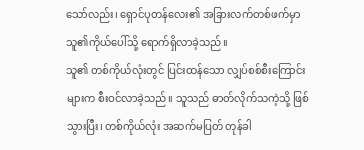သော်လည်း၊ ရှောင်ပုတန်လေး၏ အခြားလက်တစ်ဖက်မှာ သူ၏ကိုယ်ပေါ်သို့ ရောက်ရှိလာခဲ့သည်။
သူ၏ တစ်ကိုယ်လုံးတွင် ပြင်းထန်သော လျှပ်စစ်စီးကြောင်းများက စီးဝင်လာခဲ့သည်။ သူသည် ဓာတ်လိုက်သကဲ့သို့ ဖြစ်သွားပြီး၊ တစ်ကိုယ်လုံး အဆက်မပြတ် တုန်ခါ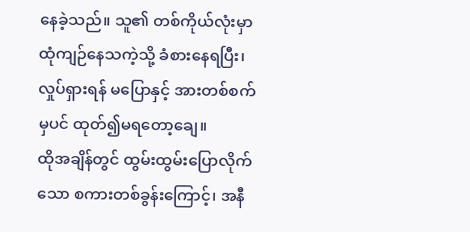နေခဲ့သည်။ သူ၏ တစ်ကိုယ်လုံးမှာ ထုံကျဉ်နေသကဲ့သို့ ခံစားနေရပြီး၊ လှုပ်ရှားရန် မပြောနှင့် အားတစ်စက်မှပင် ထုတ်၍မရတော့ချေ။
ထိုအချိန်တွင် ထွမ်းထွမ်းပြောလိုက်သော စကားတစ်ခွန်းကြောင့်၊ အနီ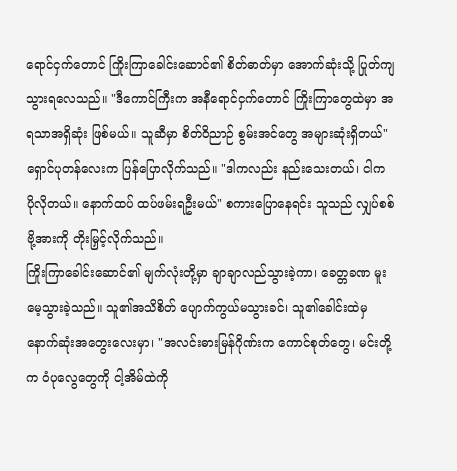ရောင်ငှက်တောင် ကြိုးကြာခေါင်းဆောင်၏ စိတ်ဓာတ်မှာ အောက်ဆုံးသို့ ပြုတ်ကျသွားရလေသည်။ "ဒီကောင်ကြီးက အနီရောင်ငှက်တောင် ကြိုးကြာတွေထဲမှာ အရသာအရှိဆုံး ဖြစ်မယ်။ သူဆီမှာ စိတ်ဝိညာဉ် စွမ်းအင်တွေ အများဆုံးရှိတယ်"
ရှောင်ပုတန်လေးက ပြန်ပြောလိုက်သည်။ "ဒါကလည်း နည်းသေးတယ်၊ ငါက ပိုလိုတယ်။ နောက်ထပ် ထပ်ဖမ်းရဦးမယ်" စကားပြောနေရင်း သူသည် လျှပ်စစ်ဗို့အားကို တိုးမြှင့်လိုက်သည်။
ကြိုးကြာခေါင်းဆောင်၏ မျက်လုံးတို့မှာ ချာချာလည်သွားခဲ့ကာ၊ ခေတ္တခဏ မူးမေ့သွားခဲ့သည်။ သူ၏အသိစိတ် ပျောက်ကွယ်မသွားခင်၊ သူ၏ခေါင်းထဲမှ နောက်ဆုံးအတွေးလေးမှာ၊ "အလင်းဓားမြန်ဂိုဏ်းက ကောင်စုတ်တွေ၊ မင်းတို့က ဝံပုလွေတွေကို ငါ့အိမ်ထဲကို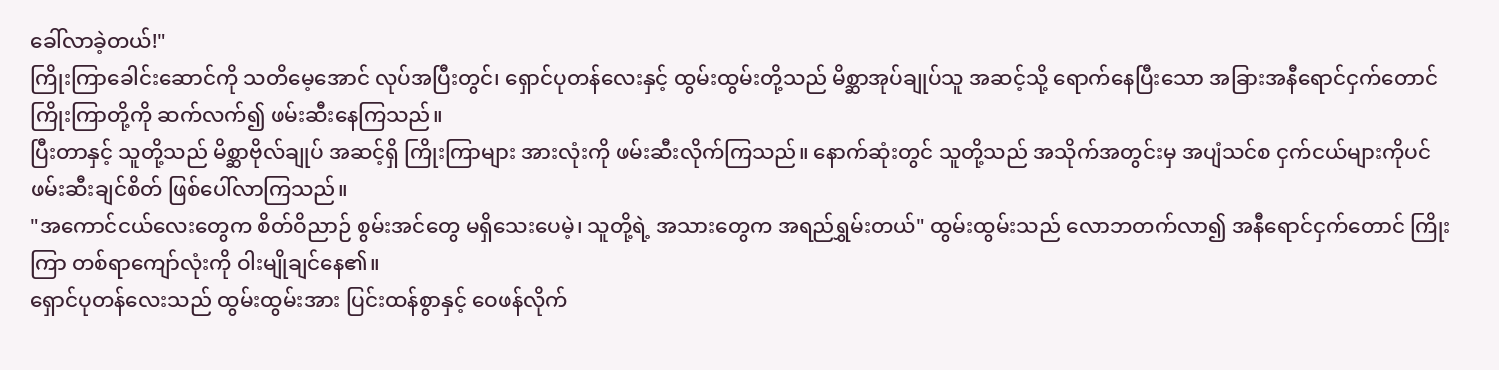ခေါ်လာခဲ့တယ်!"
ကြိုးကြာခေါင်းဆောင်ကို သတိမေ့အောင် လုပ်အပြီးတွင်၊ ရှောင်ပုတန်လေးနှင့် ထွမ်းထွမ်းတို့သည် မိစ္ဆာအုပ်ချုပ်သူ အဆင့်သို့ ရောက်နေပြီးသော အခြားအနီရောင်ငှက်တောင် ကြိုးကြာတို့ကို ဆက်လက်၍ ဖမ်းဆီးနေကြသည်။
ပြီးတာနှင့် သူတို့သည် မိစ္ဆာဗိုလ်ချုပ် အဆင့်ရှိ ကြိုးကြာများ အားလုံးကို ဖမ်းဆီးလိုက်ကြသည်။ နောက်ဆုံးတွင် သူတို့သည် အသိုက်အတွင်းမှ အပျံသင်စ ငှက်ငယ်များကိုပင် ဖမ်းဆီးချင်စိတ် ဖြစ်ပေါ်လာကြသည်။
"အကောင်ငယ်လေးတွေက စိတ်ဝိညာဉ် စွမ်းအင်တွေ မရှိသေးပေမဲ့၊ သူတို့ရဲ့ အသားတွေက အရည်ရွှမ်းတယ်" ထွမ်းထွမ်းသည် လောဘတက်လာ၍ အနီရောင်ငှက်တောင် ကြိုးကြာ တစ်ရာကျော်လုံးကို ဝါးမျိုချင်နေ၏။
ရှောင်ပုတန်လေးသည် ထွမ်းထွမ်းအား ပြင်းထန်စွာနှင့် ဝေဖန်လိုက်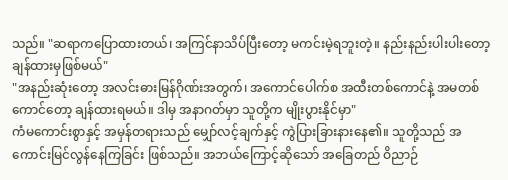သည်။ "ဆရာကပြောထားတယ်၊ အကြင်နာသိပ်ပြီးတော့ မကင်းမဲ့ရဘူးတဲ့။ နည်းနည်းပါးပါးတော့ ချန်ထားမှဖြစ်မယ်"
"အနည်းဆုံးတော့ အလင်းဓားမြန်ဂိုဏ်းအတွက်၊ အကောင်ပေါက်စ အထီးတစ်ကောင်နဲ့ အမတစ်ကောင်တော့ ချန်ထားရမယ်။ ဒါမှ အနာဂတ်မှာ သူတို့က မျိုးပွားနိုင်မှာ"
ကံမကောင်းစွာနှင့် အမှန်တရားသည် မျှော်လင့်ချက်နှင့် ကွဲပြားခြားနားနေ၏။ သူတို့သည် အကောင်းမြင်လွန်နေကြခြင်း ဖြစ်သည်။ အဘယ်ကြောင့်ဆိုသော် အခြေတည် ဝိညာဉ်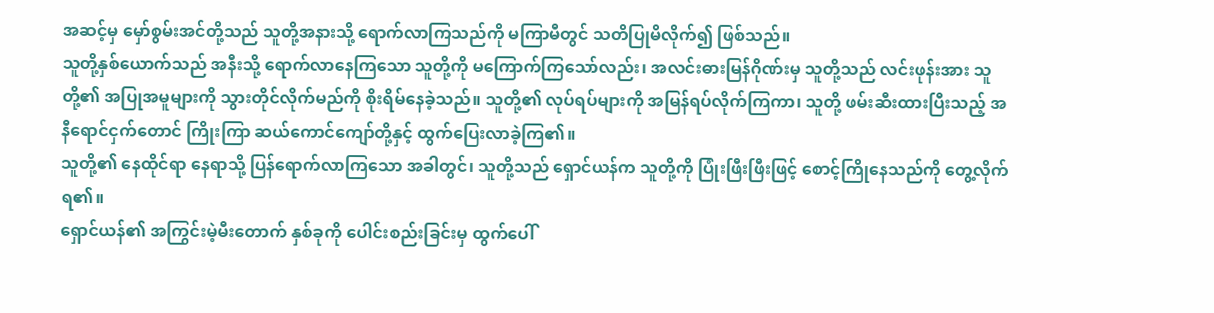အဆင့်မှ မှော်စွမ်းအင်တို့သည် သူတို့အနားသို့ ရောက်လာကြသည်ကို မကြာမီတွင် သတိပြုမိလိုက်၍ ဖြစ်သည်။
သူတို့နှစ်ယောက်သည် အနီးသို့ ရောက်လာနေကြသော သူတို့ကို မကြောက်ကြသော်လည်း၊ အလင်းဓားမြန်ဂိုဏ်းမှ သူတို့သည် လင်းဖုန်းအား သူတို့၏ အပြုအမူများကို သွားတိုင်လိုက်မည်ကို စိုးရိမ်နေခဲ့သည်။ သူတို့၏ လုပ်ရပ်များကို အမြန်ရပ်လိုက်ကြကာ၊ သူတို့ ဖမ်းဆီးထားပြီးသည့် အနီရောင်ငှက်တောင် ကြိုးကြာ ဆယ်ကောင်ကျော်တို့နှင့် ထွက်ပြေးလာခဲ့ကြ၏။
သူတို့၏ နေထိုင်ရာ နေရာသို့ ပြန်ရောက်လာကြသော အခါတွင်၊ သူတို့သည် ရှောင်ယန်က သူတို့ကို ပြုံးဖြီးဖြီးဖြင့် စောင့်ကြိုနေသည်ကို တွေ့လိုက်ရ၏။
ရှောင်ယန်၏ အကြွင်းမဲ့မီးတောက် နှစ်ခုကို ပေါင်းစည်းခြင်းမှ ထွက်ပေါ်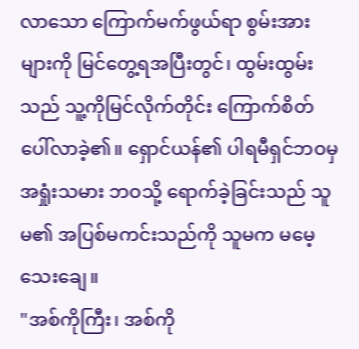လာသော ကြောက်မက်ဖွယ်ရာ စွမ်းအားများကို မြင်တွေ့ရအပြီးတွင်၊ ထွမ်းထွမ်းသည် သူ့ကိုမြင်လိုက်တိုင်း ကြောက်စိတ်ပေါ်လာခဲ့၏။ ရှောင်ယန်၏ ပါရမီရှင်ဘဝမှ အရှုံးသမား ဘဝသို့ ရောက်ခဲ့ခြင်းသည် သူမ၏ အပြစ်မကင်းသည်ကို သူမက မမေ့သေးချေ။
"အစ်ကိုကြီး၊ အစ်ကို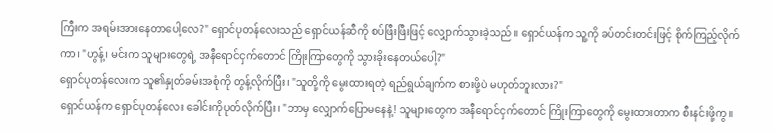ကြီးက အရမ်းအားနေတာပေါ့လေ?" ရှောင်ပုတန်လေးသည် ရှောင်ယန်ဆီကို စပ်ဖြီးဖြီးဖြင့် လျှောက်သွားခဲ့သည်။ ရှောင်ယန်က သူ့ကို ခပ်တင်းတင်းဖြင့် စိုက်ကြည့်လိုက်ကာ၊ "ဟွန့်၊ မင်းက သူများတွေရဲ့ အနီရောင်ငှက်တောင် ကြိုးကြာတွေကို သွားခိုးနေတယ်ပေါ့?"
ရှောင်ပုတန်လေးက သူ၏နှုတ်ခမ်းအစုံကို တွန့်လိုက်ပြီး၊ "သူတို့ကို မွေးထားရတဲ့ ရည်ရွယ်ချက်က စားဖို့ပဲ မဟုတ်ဘူးလား?"
ရှောင်ယန်က ရှောင်ပုတန်လေး ခေါင်းကိုပုတ်လိုက်ပြီး၊ "ဘာမှ လျှောက်ပြောမနေနဲ့! သူများတွေက အနီရောင်ငှက်တောင် ကြိုးကြာတွေကို မွေးထားတာက စီးနင်းဖို့ကွ။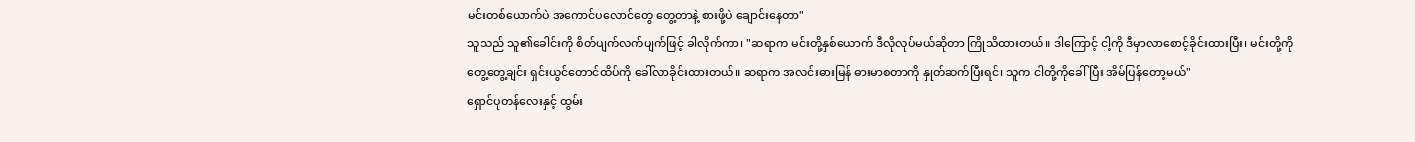မင်းတစ်ယောက်ပဲ အကောင်ပလောင်တွေ တွေ့တာနဲ့ စားဖို့ပဲ ချောင်းနေတာ"
သူသည် သူ၏ခေါင်းကို စိတ်ပျက်လက်ပျက်ဖြင့် ခါလိုက်ကာ၊ "ဆရာက မင်းတို့နှစ်ယောက် ဒီလိုလုပ်မယ်ဆိုတာ ကြိုသိထားတယ်။ ဒါကြောင့် ငါ့ကို ဒီမှာလာစောင့်ခိုင်းထားပြီး၊ မင်းတို့ကို တွေ့တွေ့ချင်း ရှင်းယွင်တောင်ထိပ်ကို ခေါ်လာခိုင်းထားတယ်။ ဆရာက အလင်းဓားမြန် ဓားမာစတာကို နှုတ်ဆက်ပြီးရင်၊ သူက ငါတို့ကိုခေါ်ပြီး အိမ်ပြန်တော့မယ်"
ရှောင်ပုတန်လေးနှင့် ထွမ်း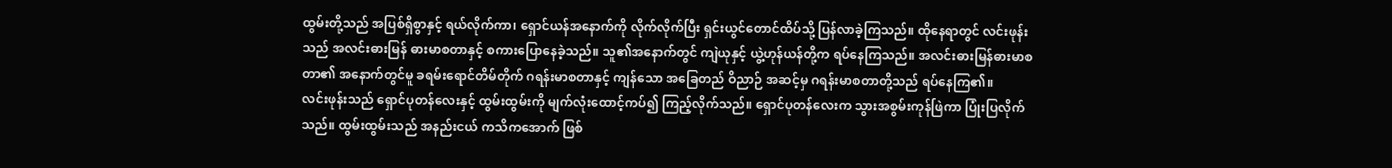ထွမ်းတို့သည် အပြစ်ရှိစွာနှင့် ရယ်လိုက်ကာ၊ ရှောင်ယန်အနောက်ကို လိုက်လိုက်ပြီး ရှင်းယွင်တောင်ထိပ်သို့ ပြန်လာခဲ့ကြသည်။ ထိုနေရာတွင် လင်းဖုန်းသည် အလင်းဓားမြန် ဓားမာစတာနှင့် စကားပြောနေခဲ့သည်။ သူ၏အနောက်တွင် ကျဲယုနှင့် ယွဲ့ဟုန်ယန်တို့က ရပ်နေကြသည်။ အလင်းဓားမြန်ဓားမာစတာ၏ အနောက်တွင်မူ ခရမ်းရောင်တိမ်တိုက် ဂရန်းမာစတာနှင့် ကျန်သော အခြေတည် ဝိညာဉ် အဆင့်မှ ဂရန်းမာစတာတို့သည် ရပ်နေကြ၏။
လင်းဖုန်းသည် ရှောင်ပုတန်လေးနှင့် ထွမ်းထွမ်းကို မျက်လုံးထောင့်ကပ်၍ ကြည့်လိုက်သည်။ ရှောင်ပုတန်လေးက သွားအစွမ်းကုန်ဖြဲကာ ပြုံးပြလိုက်သည်။ ထွမ်းထွမ်းသည် အနည်းငယ် ကသိကအောက် ဖြစ်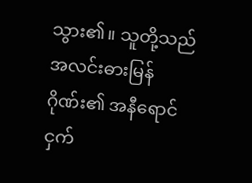သွား၏။ သူတို့သည် အလင်းဓားမြန်ဂိုဏ်း၏ အနီရောင်ငှက်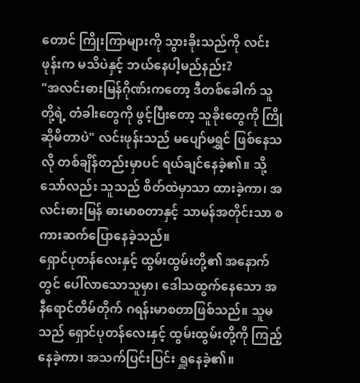တောင် ကြိုးကြာများကို သွားခိုးသည်ကို လင်းဖုန်းက မသိပဲနှင့် ဘယ်နေပါ့မည်နည်း?
"အလင်းဓားမြန်ဂိုဏ်းကတော့ ဒီတစ်ခေါက် သူတို့ရဲ့ တံခါးတွေကို ဖွင့်ပြီးတော့ သူခိုးတွေကို ကြိုဆိုမိတာပဲ" လင်းဖုန်းသည် မပျော်မရွှင် ဖြစ်နေသလို တစ်ချိန်တည်းမှာပင် ရယ်ချင်နေခဲ့၏။ သို့သော်လည်း သူသည် စိတ်ထဲမှာသာ ထားခဲ့ကာ၊ အလင်းဓားမြန် ဓားမာစတာနှင့် သာမန်အတိုင်းသာ စကားဆက်ပြောနေခဲ့သည်။
ရှောင်ပုတန်လေးနှင့် ထွမ်းထွမ်းတို့၏ အနောက်တွင် ပေါ်လာသောသူမှာ၊ ဒေါသထွက်နေသော အနီရောင်တိမ်တိုက် ဂရန်းမာစတာဖြစ်သည်။ သူမသည် ရှောင်ပုတန်လေးနှင့် ထွမ်းထွမ်းတို့ကို ကြည့်နေခဲ့ကာ၊ အသက်ပြင်းပြင်း ရှူနေခဲ့၏။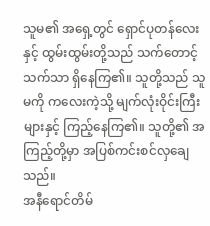သူမ၏ အရှေ့တွင် ရှောင်ပုတန်လေးနှင့် ထွမ်းထွမ်းတို့သည် သက်တောင့်သက်သာ ရှိနေကြ၏။ သူတို့သည် သူမကို ကလေးကဲ့သို့ မျက်လုံးဝိုင်းကြီးများနှင့် ကြည့်နေကြ၏။ သူတို့၏ အကြည့်တို့မှာ အပြစ်ကင်းစင်လှချေသည်။
အနီရောင်တိမ်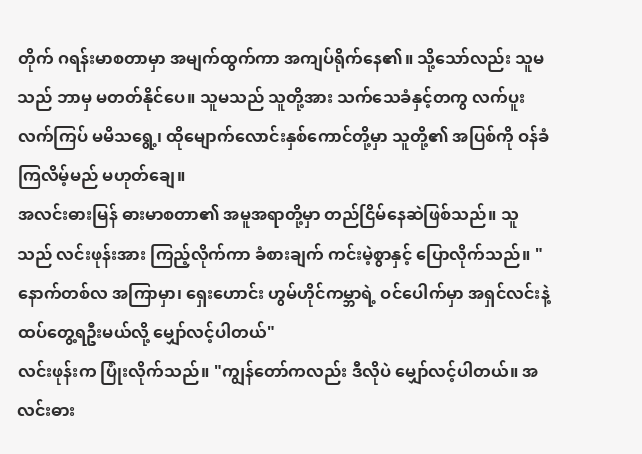တိုက် ဂရန်းမာစတာမှာ အမျက်ထွက်ကာ အကျပ်ရိုက်နေ၏။ သို့သော်လည်း သူမသည် ဘာမှ မတတ်နိုင်ပေ။ သူမသည် သူတို့အား သက်သေခံနှင့်တကွ လက်ပူးလက်ကြပ် မမိသရွေ့၊ ထိုမျောက်လောင်းနှစ်ကောင်တို့မှာ သူတို့၏ အပြစ်ကို ဝန်ခံကြလိမ့်မည် မဟုတ်ချေ။
အလင်းဓားမြန် ဓားမာစတာ၏ အမူအရာတို့မှာ တည်ငြိမ်နေဆဲဖြစ်သည်။ သူသည် လင်းဖုန်းအား ကြည့်လိုက်ကာ ခံစားချက် ကင်းမဲ့စွာနှင့် ပြောလိုက်သည်။ "နောက်တစ်လ အကြာမှာ၊ ရှေးဟောင်း ဟွမ်ဟိုင်ကမ္ဘာရဲ့ ဝင်ပေါက်မှာ အရှင်လင်းနဲ့ ထပ်တွေ့ရဦးမယ်လို့ မျှော်လင့်ပါတယ်"
လင်းဖုန်းက ပြုံးလိုက်သည်။ "ကျွန်တော်ကလည်း ဒီလိုပဲ မျှော်လင့်ပါတယ်။ အလင်းဓား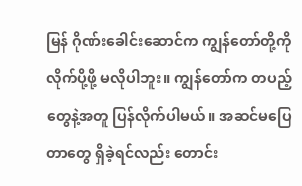မြန် ဂိုဏ်းခေါင်းဆောင်က ကျွန်တော်တို့ကို လိုက်ပို့ဖို့ မလိုပါဘူး။ ကျွန်တော်က တပည့်တွေနဲ့အတူ ပြန်လိုက်ပါမယ်။ အဆင်မပြေတာတွေ ရှိခဲ့ရင်လည်း တောင်း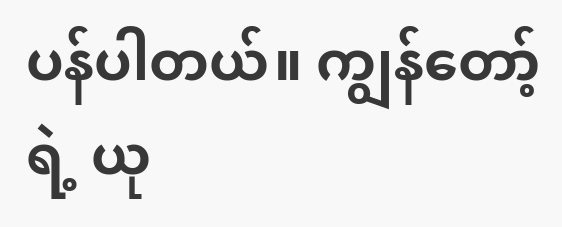ပန်ပါတယ်။ ကျွန်တော့်ရဲ့ ယု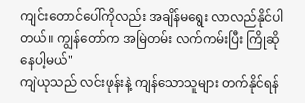ကျင်းတောင်ပေါ်ကိုလည်း အချိန်မရွေး လာလည်နိုင်ပါတယ်။ ကျွန်တော်က အမြဲတမ်း လက်ကမ်းပြီး ကြိုဆိုနေပါ့မယ်"
ကျဲယုသည် လင်းဖုန်းနဲ့ ကျန်သောသူများ တက်နိုင်ရန်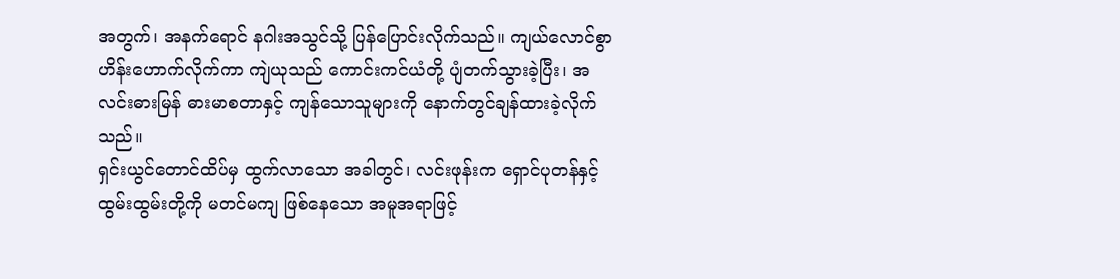အတွက်၊ အနက်ရောင် နဂါးအသွင်သို့ ပြန်ပြောင်းလိုက်သည်။ ကျယ်လောင်စွာ ဟိန်းဟောက်လိုက်ကာ ကျဲယုသည် ကောင်းကင်ယံတို့ ပျံတက်သွားခဲ့ပြီး၊ အလင်းဓားမြန် ဓားမာစတာနှင့် ကျန်သောသူများကို နောက်တွင်ချန်ထားခဲ့လိုက်သည်။
ရှင်းယွင်တောင်ထိပ်မှ ထွက်လာသော အခါတွင်၊ လင်းဖုန်းက ရှောင်ပုတန်နှင့် ထွမ်းထွမ်းတို့ကို မတင်မကျ ဖြစ်နေသော အမူအရာဖြင့်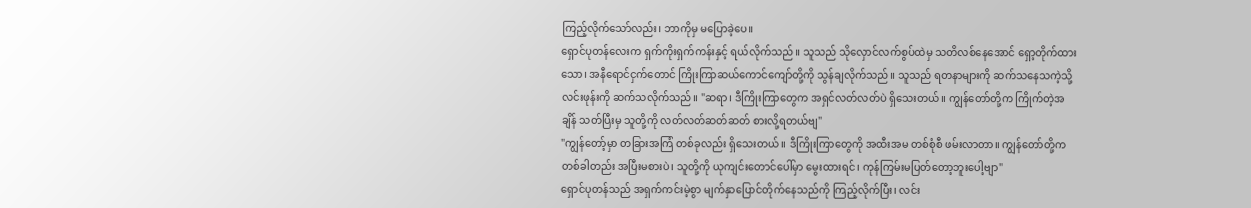ကြည့်လိုက်သော်လည်း၊ ဘာကိုမှ မပြောခဲ့ပေ။
ရှောင်ပုတန်လေးက ရှက်ကိုးရှက်ကန်းနှင့် ရယ်လိုက်သည်။ သူသည် သိုလှောင်လက်စွပ်ထဲမှ သတိလစ်နေအောင် ရှော့တိုက်ထားသော၊ အနီရောင်ငှက်တောင် ကြိုးကြာဆယ်ကောင်ကျော်တို့ကို သွန်ချလိုက်သည်။ သူသည် ရတနာများကို ဆက်သနေသကဲ့သို့ လင်းဖုန်းကို ဆက်သလိုက်သည်။ "ဆရာ၊ ဒီကြိုးကြာတွေက အရှင်လတ်လတ်ပဲ ရှိသေးတယ်။ ကျွန်တော်တို့က ကြိုက်တဲ့အချိန် သတ်ပြီးမှ သူတို့ကို လတ်လတ်ဆတ်ဆတ် စားလို့ရတယ်ဗျ"
"ကျွန်တော့်မှာ တခြားအကြံ တစ်ခုလည်း ရှိသေးတယ်။ ဒီကြိုးကြာတွေကို အထီးအမ တစ်စုံစီ ဖမ်းလာတာ။ ကျွန်တော်တို့က တစ်ခါတည်း အပြီးမစားပဲ၊ သူတို့ကို ယုကျင်းတောင်ပေါ်မှာ မွေးထားရင်၊ ကုန်ကြမ်းမပြတ်တော့ဘူးပေါ့ဗျာ"
ရှောင်ပုတန်သည် အရှက်ကင်းမဲ့စွာ မျက်နှာပြောင်တိုက်နေသည်ကို ကြည့်လိုက်ပြီး၊ လင်း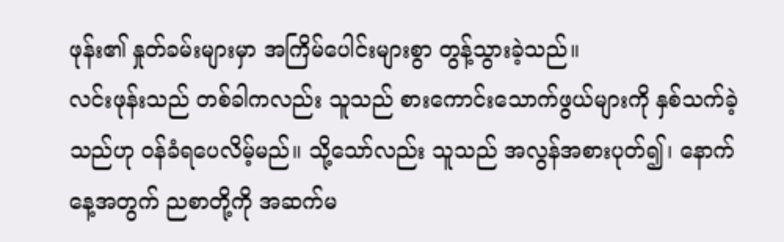ဖုန်း၏ နှုတ်ခမ်းများမှာ အကြိမ်ပေါင်းများစွာ တွန့်သွားခဲ့သည်။
လင်းဖုန်းသည် တစ်ခါကလည်း သူသည် စားကောင်းသောက်ဖွယ်များကို နှစ်သက်ခဲ့သည်ဟု ဝန်ခံရပေလိမ့်မည်။ သို့သော်လည်း သူသည် အလွန်အစားပုတ်၍၊ နောက်နေ့အတွက် ညစာတို့ကို အဆက်မ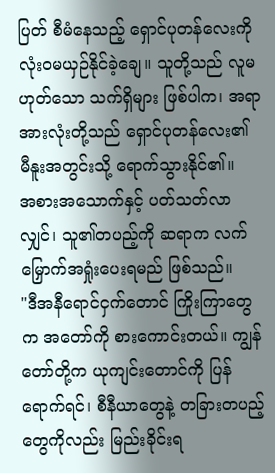ပြတ် စီမံနေသည့် ရှောင်ပုတန်လေးကို လုံးဝမယှဉ်နိုင်ခဲ့ချေ။ သူတို့သည် လူမဟုတ်သော သက်ရှိများ ဖြစ်ပါက၊ အရာအားလုံးတို့သည် ရှောင်ပုတန်လေး၏ မီနူးအတွင်းသို့ ရောက်သွားနိုင်၏။
အစားအသောက်နှင့် ပတ်သတ်လာလျှင်၊ သူ၏တပည့်ကို ဆရာက လက်မြှောက်အရှုံးပေးရမည် ဖြစ်သည်။
"ဒီအနီရောင်ငှက်တောင် ကြိုးကြာတွေက အတော်ကို စားကောင်းတယ်။ ကျွန်တော်တို့က ယုကျင်းတောင်ကို ပြန်ရောက်ရင်၊ စီနီယာတွေနဲ့ တခြားတပည့်တွေကိုလည်း မြည်းခိုင်းရ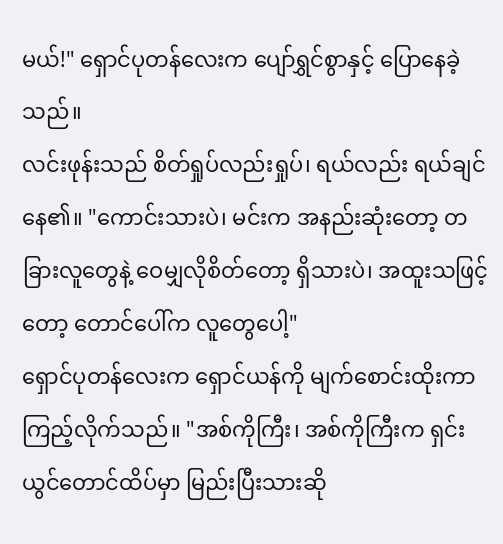မယ်!" ရှောင်ပုတန်လေးက ပျော်ရွှင်စွာနှင့် ပြောနေခဲ့သည်။
လင်းဖုန်းသည် စိတ်ရှုပ်လည်းရှုပ်၊ ရယ်လည်း ရယ်ချင်နေ၏။ "ကောင်းသားပဲ၊ မင်းက အနည်းဆုံးတော့ တခြားလူတွေနဲ့ ဝေမျှလိုစိတ်တော့ ရှိသားပဲ၊ အထူးသဖြင့်တော့ တောင်ပေါ်က လူတွေပေါ့"
ရှောင်ပုတန်လေးက ရှောင်ယန်ကို မျက်စောင်းထိုးကာ ကြည့်လိုက်သည်။ "အစ်ကိုကြီး၊ အစ်ကိုကြီးက ရှင်းယွင်တောင်ထိပ်မှာ မြည်းပြီးသားဆို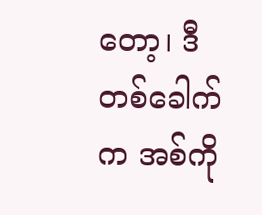တော့၊ ဒီတစ်ခေါက်က အစ်ကို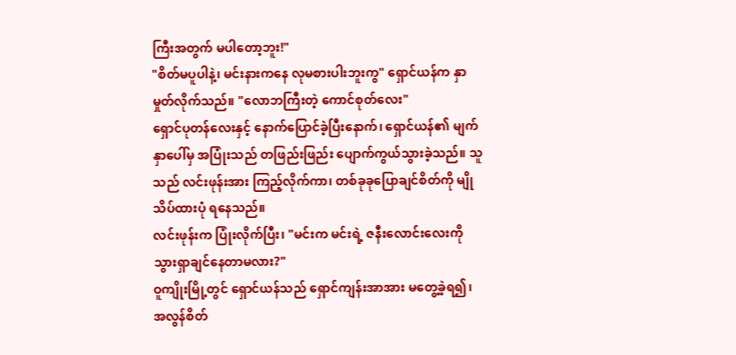ကြီးအတွက် မပါတော့ဘူး!"
"စိတ်မပူပါနဲ့၊ မင်းနားကနေ လုမစားပါးဘူးကွ" ရှောင်ယန်က နှာမှုတ်လိုက်သည်။ "လောဘကြီးတဲ့ ကောင်စုတ်လေး"
ရှောင်ပုတန်လေးနှင့် နောက်ပြောင်ခဲ့ပြီးနောက်၊ ရှောင်ယန်၏ မျက်နှာပေါ်မှ အပြုံးသည် တဖြည်းဖြည်း ပျောက်ကွယ်သွားခဲ့သည်။ သူသည် လင်းဖုန်းအား ကြည့်လိုက်ကာ၊ တစ်ခုခုပြောချင်စိတ်ကို မျိုသိပ်ထားပုံ ရနေသည်။
လင်းဖုန်းက ပြုံးလိုက်ပြီး၊ "မင်းက မင်းရဲ့ ဇနီးလောင်းလေးကို သွားရှာချင်နေတာမလား?"
ဝူကျိုးမြို့တွင် ရှောင်ယန်သည် ရှောင်ကျန်းအာအား မတွေ့ခဲ့ရ၍၊ အလွန်စိတ်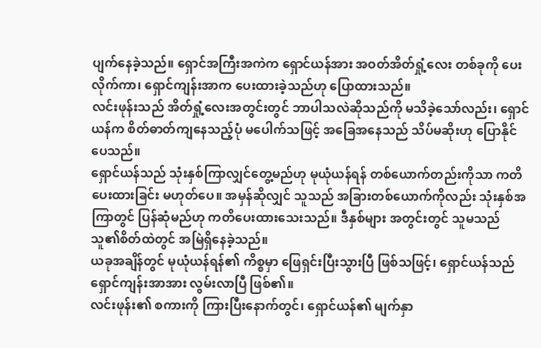ပျက်နေခဲ့သည်။ ရှောင်အကြီးအကဲက ရှောင်ယန်အား အဝတ်အိတ်ရှုံ့လေး တစ်ခုကို ပေးလိုက်ကာ၊ ရှောင်ကျန်းအာက ပေးထားခဲ့သည်ဟု ပြောထားသည်။
လင်းဖုန်းသည် အိတ်ရှုံ့လေးအတွင်းတွင် ဘာပါသလဲဆိုသည်ကို မသိခဲ့သော်လည်း၊ ရှောင်ယန်က စိတ်ဓာတ်ကျနေသည့်ပုံ မပေါက်သဖြင့် အခြေအနေသည် သိပ်မဆိုးဟု ပြောနိုင်ပေသည်။
ရှောင်ယန်သည် သုံးနှစ်ကြာလျှင်တွေ့မည်ဟု မုယုံယန်ရန် တစ်ယောက်တည်းကိုသာ ကတိပေးထားခြင်း မဟုတ်ပေ။ အမှန်ဆိုလျှင် သူသည် အခြားတစ်ယောက်ကိုလည်း သုံးနှစ်အကြာတွင် ပြန်ဆုံမည်ဟု ကတိပေးထားသေးသည်။ ဒီနှစ်များ အတွင်းတွင် သူမသည် သူ၏စိတ်ထဲတွင် အမြဲရှိနေခဲ့သည်။
ယခုအချိန်တွင် မုယုံယန်ရန်၏ ကိစ္စမှာ ဖြေရှင်းပြီးသွားပြီ ဖြစ်သဖြင့်၊ ရှောင်ယန်သည် ရှောင်ကျန်းအာအား လွမ်းလာပြီ ဖြစ်၏။
လင်းဖုန်း၏ စကားကို ကြားပြီးနောက်တွင်၊ ရှောင်ယန်၏ မျက်နှာ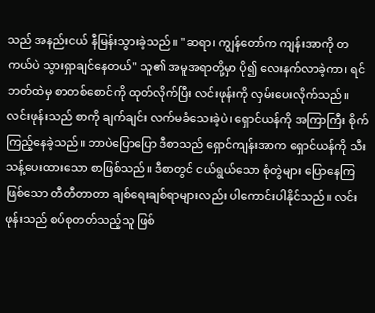သည် အနည်းငယ် နီမြန်းသွားခဲ့သည်။ "ဆရာ၊ ကျွန်တော်က ကျန်းအာကို တကယ်ပဲ သွားရှာချင်နေတယ်" သူ၏ အမူအရာတို့မှာ ပို၍ လေးနက်လာခဲ့ကာ၊ ရင်ဘတ်ထဲမှ စာတစ်စောင်ကို ထုတ်လိုက်ပြီး လင်းဖုန်းကို လှမ်းပေးလိုက်သည်။
လင်းဖုန်းသည် စာကို ချက်ချင်း လက်မခံသေးခဲ့ပဲ၊ ရှောင်ယန်ကို အကြာကြီး စိုက်ကြည့်နေခဲ့သည်။ ဘာပဲပြောပြော ဒီစာသည် ရှောင်ကျန်းအာက ရှောင်ယန်ကို သီးသန့်ပေးထားသော စာဖြစ်သည်။ ဒီစာတွင် ငယ်ရွယ်သော စုံတွဲများ ပြောနေကြဖြစ်သော တီတီတာတာ ချစ်ရေးချစ်ရာများလည်း ပါကောင်းပါနိုင်သည်။ လင်းဖုန်းသည် စပ်စုတတ်သည့်သူ ဖြစ်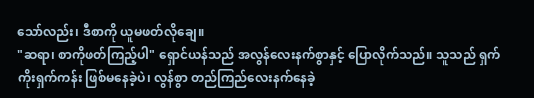သော်လည်း၊ ဒီစာကို ယူမဖတ်လိုချေ။
"ဆရာ၊ စာကိုဖတ်ကြည့်ပါ" ရှောင်ယန်သည် အလွန်လေးနက်စွာနှင့် ပြောလိုက်သည်။ သူသည် ရှက်ကိုးရှက်ကန်း ဖြစ်မနေခဲ့ပဲ၊ လွန်စွာ တည်ကြည်လေးနက်နေခဲ့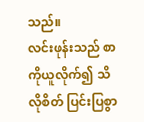သည်။
လင်းဖုန်းသည် စာကိုယူလိုက်၍ သိလိုစိတ် ပြင်းပြစွာ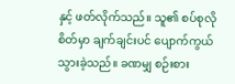နှင့် ဖတ်လိုက်သည်။ သူ၏ စပ်စုလိုစိတ်မှာ ချက်ချင်းပင် ပျောက်ကွယ်သွားခဲ့သည်။ ခဏမျှ စဉ်းစား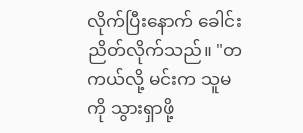လိုက်ပြီးနောက် ခေါင်းညိတ်လိုက်သည်။ "တကယ်လို့ မင်းက သူမကို သွားရှာဖို့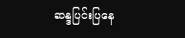ဆန္ဒပြင်းပြနေ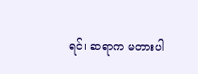ရင်၊ ဆရာက မတားပါ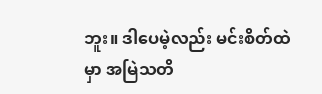ဘူး။ ဒါပေမဲ့လည်း မင်းစိတ်ထဲမှာ အမြဲသတိ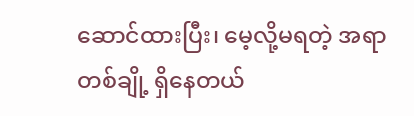ဆောင်ထားပြီး၊ မေ့လို့မရတဲ့ အရာတစ်ချို့ ရှိနေတယ်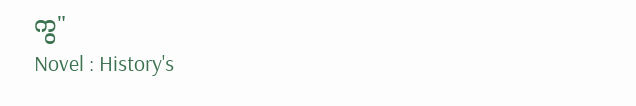ကွ"
Novel : History's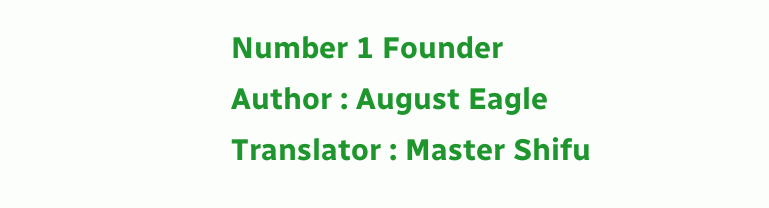Number 1 Founder
Author : August Eagle
Translator : Master Shifu